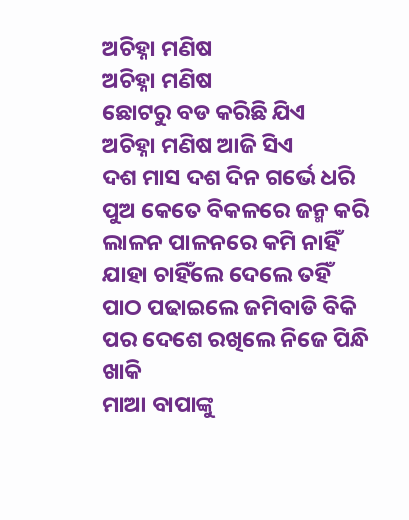ଅଚିହ୍ନା ମଣିଷ
ଅଚିହ୍ନା ମଣିଷ
ଛୋଟରୁ ବଡ କରିଛି ଯିଏ
ଅଚିହ୍ନା ମଣିଷ ଆଜି ସିଏ
ଦଶ ମାସ ଦଶ ଦିନ ଗର୍ଭେ ଧରି
ପୁଅ କେତେ ବିକଳରେ ଜନ୍ମ କରି
ଲାଳନ ପାଳନରେ କମି ନାହିଁ
ଯାହା ଚାହିଁଲେ ଦେଲେ ତହିଁ
ପାଠ ପଢାଇଲେ ଜମିବାଡି ବିକି
ପର ଦେଶେ ରଖିଲେ ନିଜେ ପିନ୍ଧି ଖାକି
ମାଆ ବାପାଙ୍କୁ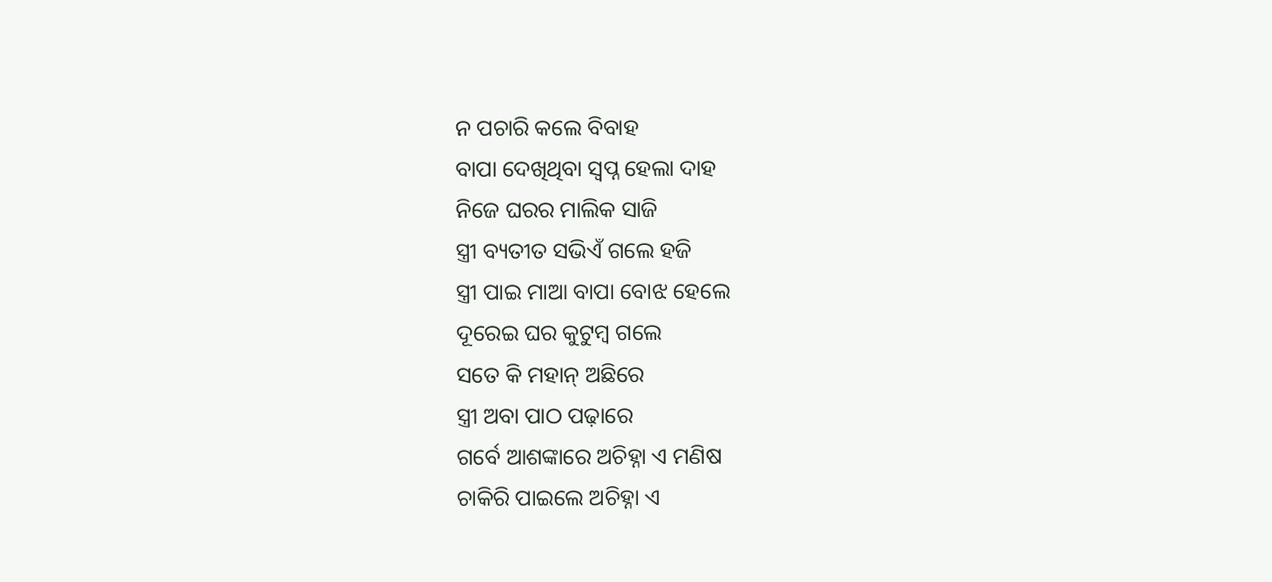ନ ପଚାରି କଲେ ବିବାହ
ବାପା ଦେଖିଥିବା ସ୍ୱପ୍ନ ହେଲା ଦାହ
ନିଜେ ଘରର ମାଲିକ ସାଜି
ସ୍ତ୍ରୀ ବ୍ୟତୀତ ସଭିଏଁ ଗଲେ ହଜି
ସ୍ତ୍ରୀ ପାଇ ମାଆ ବାପା ବୋଝ ହେଲେ
ଦୂରେଇ ଘର କୁଟୁମ୍ବ ଗଲେ
ସତେ କି ମହାନ୍ ଅଛିରେ
ସ୍ତ୍ରୀ ଅବା ପାଠ ପଢ଼ାରେ
ଗର୍ବେ ଆଶଙ୍କାରେ ଅଚିହ୍ନା ଏ ମଣିଷ
ଚାକିରି ପାଇଲେ ଅଚିହ୍ନା ଏ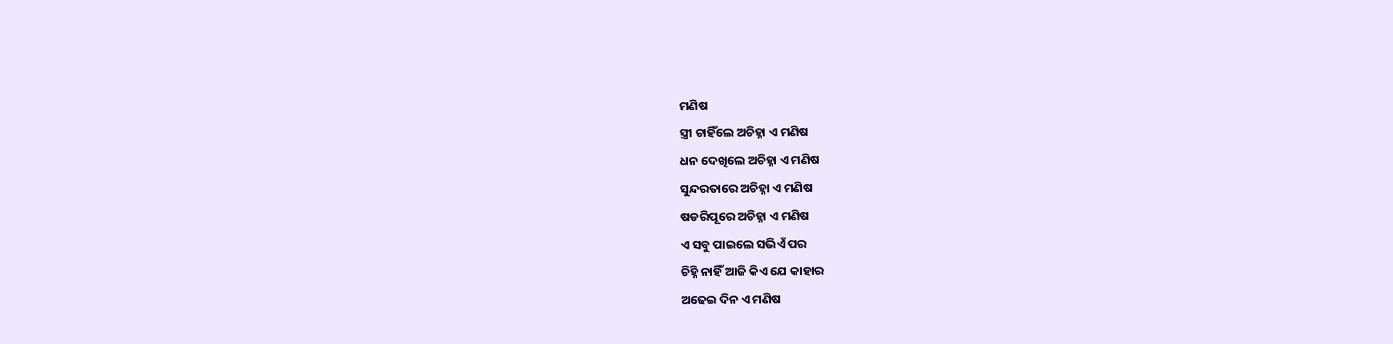ମଣିଷ
ସ୍ତ୍ରୀ ଚାହିଁଲେ ଅଚିହ୍ନା ଏ ମଣିଷ
ଧନ ଦେଖିଲେ ଅଚିହ୍ନା ଏ ମଣିଷ
ସୁନ୍ଦରତାରେ ଅଚିହ୍ନା ଏ ମଣିଷ
ଷଡରିପୂରେ ଅଚିହ୍ନା ଏ ମଣିଷ
ଏ ସବୁ ପାଇଲେ ସଭିଏଁ ପର
ଚିହ୍ନି ନାହିଁ ଆଜି କିଏ ଯେ କାହାର
ଅଢେଇ ଦିନ ଏ ମଣିଷ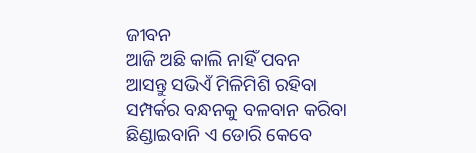ଜୀବନ
ଆଜି ଅଛି କାଲି ନାହିଁ ପବନ
ଆସନ୍ତୁ ସଭିଏଁ ମିଳିମିଶି ରହିବା
ସମ୍ପର୍କର ବନ୍ଧନକୁ ବଳବାନ କରିବା
ଛିଣ୍ଡାଇବାନି ଏ ଡୋରି କେବେ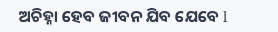ଅଚିହ୍ନା ହେବ ଜୀବନ ଯିବ ଯେବେ l